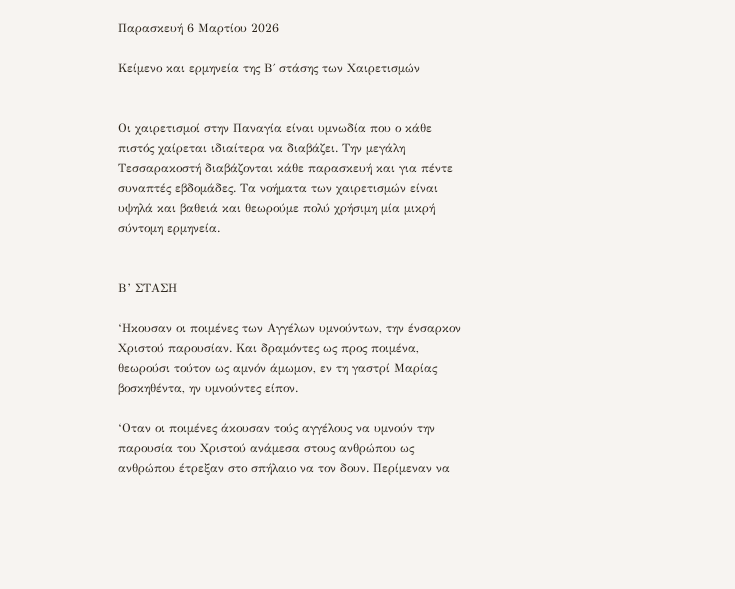Παρασκευή 6 Μαρτίου 2026

Κείμενο και ερμηνεία της Β΄ στάσης των Χαιρετισμών


Οι χαιρετισμοί στην Παναγία είναι υμνωδία που ο κάθε πιστός χαίρεται ιδιαίτερα να διαβάζει. Την μεγάλη Τεσσαρακοστή διαβάζονται κάθε παρασκευή και για πέντε συναπτές εβδομάδες. Τα νοήματα των χαιρετισμών είναι υψηλά και βαθειά και θεωρούμε πολύ χρήσιμη μία μικρή σύντομη ερμηνεία.


Β’ ΣΤΑΣΗ

‘Ηκουσαν οι ποιμένες των Αγγέλων υμνούντων, την ένσαρκον Χριστού παρουσίαν. Και δραμόντες ως προς ποιμένα, θεωρούσι τούτον ως αμνόν άμωμον, εν τη γαστρί Μαρίας βοσκηθέντα, ην υμνούντες είπον.

‘Οταν οι ποιμένες άκουσαν τούς αγγέλους να υμνούν την παρουσία του Χριστού ανάμεσα στους ανθρώπου ως ανθρώπου έτρεξαν στο σπήλαιο να τον δουν. Περίμεναν να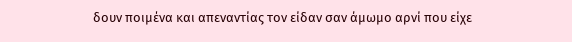δουν ποιμένα και απεναντίας τον είδαν σαν άμωμο αρνί που είχε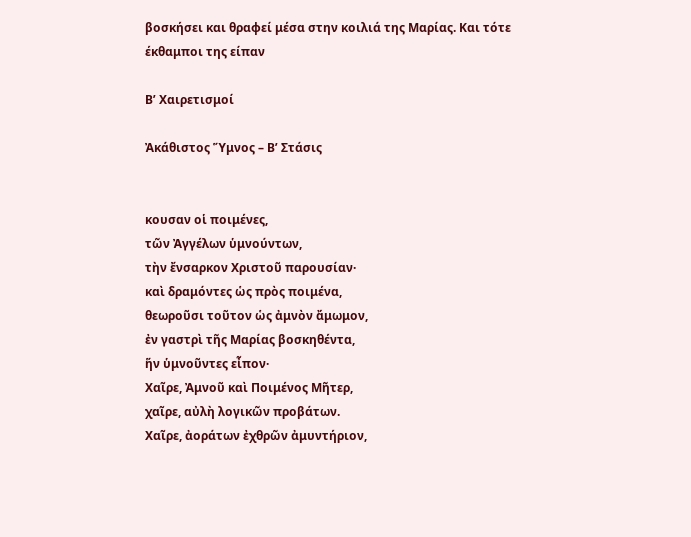βοσκήσει και θραφεί μέσα στην κοιλιά της Μαρίας. Και τότε έκθαμποι της είπαν

Β’ Χαιρετισμοί

Ἀκάθιστος Ὕμνος – Β’ Στάσις


κουσαν oἱ ποιμένες,
τῶν Ἀγγέλων ὑμνούντων,
τὴν ἔνσαρκον Χριστοῦ παρουσίαν·
καὶ δραμόντες ὡς πρὸς ποιμένα,
θεωροῦσι τοῦτον ὡς ἀμνὸν ἄμωμον,
ἐν γαστρὶ τῆς Μαρίας βοσκηθέντα,
ἥν ὑμνοῦντες εἶπον·
Χαῖρε, Ἀμνοῦ καὶ Ποιμένος Μῆτερ,
χαῖρε, αὐλὴ λογικῶν προβάτων.
Χαῖρε, ἀοράτων ἐχθρῶν ἀμυντήριον,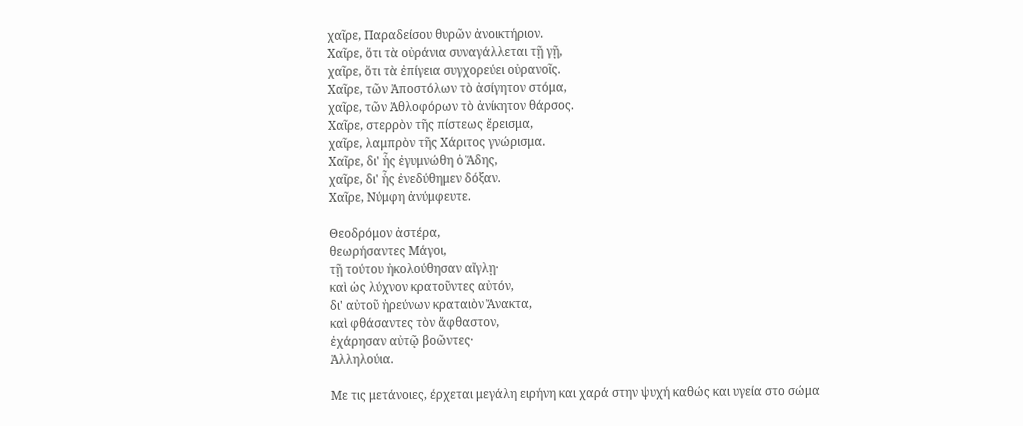χαῖρε, Παραδείσου θυρῶν ἀνοικτήριον.
Χαῖρε, ὅτι τὰ οὐράνια συναγάλλεται τῇ γῇ,
χαῖρε, ὅτι τὰ ἐπίγεια συγχορεύει οὐρανοῖς.
Χαῖρε, τῶν Ἀποστόλων τὸ ἀσίγητον στόμα,
χαῖρε, τῶν Ἀθλοφόρων τὸ ἀνίκητον θάρσος.
Χαῖρε, στερρὸν τῆς πίστεως ἔρεισμα,
χαῖρε, λαμπρὸν τῆς Χάριτος γνώρισμα.
Χαῖρε, δι' ἧς ἐγυμνώθη ὁ Ἅδης,
χαῖρε, δι' ἧς ἐνεδύθημεν δόξαν.
Χαῖρε, Νύμφη ἀνύμφευτε.

Θεοδρόμον ἀστέρα,
θεωρήσαντες Μάγοι,
τῇ τούτου ἠκολούθησαν αἴγλῃ·
καὶ ὡς λύχνον κρατοῦντες αὐτόν,
δι' αὐτοῦ ἠρεύνων κραταιὸν Ἄνακτα,
καὶ φθάσαντες τὸν ἄφθαστον,
ἐχάρησαν αὐτῷ βοῶντες·
Ἀλληλούια.

Με τις μετάνοιες, έρχεται μεγάλη ειρήνη και χαρά στην ψυχή καθώς και υγεία στο σώμα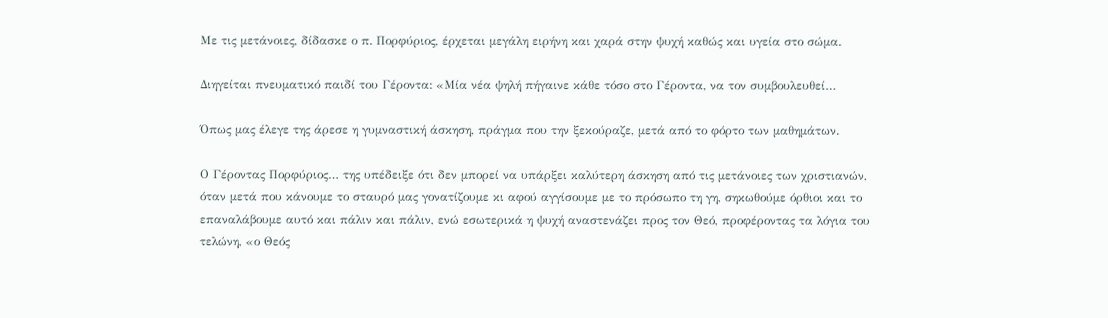Με τις μετάνοιες, δίδασκε ο π. Πορφύριος, έρχεται μεγάλη ειρήνη και χαρά στην ψυχή καθώς και υγεία στο σώμα.

Διηγείται πνευματικό παιδί του Γέροντα: «Μία νέα ψηλή πήγαινε κάθε τόσο στο Γέροντα, να τον συμβουλευθεί…

Όπως μας έλεγε της άρεσε η γυμναστική άσκηση, πράγμα που την ξεκούραζε, μετά από το φόρτο των μαθημάτων.

Ο Γέροντας Πορφύριος… της υπέδειξε ότι δεν μπορεί να υπάρξει καλύτερη άσκηση από τις μετάνοιες των χριστιανών, όταν μετά που κάνουμε το σταυρό μας γονατίζουμε κι αφού αγγίσουμε με το πρόσωπο τη γη, σηκωθούμε όρθιοι και το επαναλάβουμε αυτό και πάλιν και πάλιν, ενώ εσωτερικά η ψυχή αναστενάζει προς τον Θεό, προφέροντας τα λόγια του τελώνη, «ο Θεός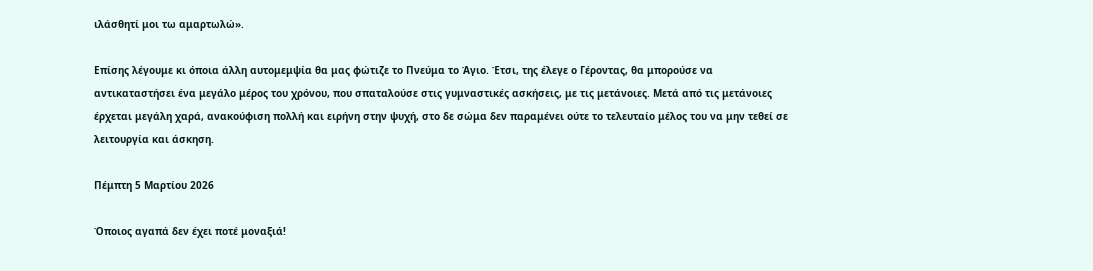ιλάσθητί μοι τω αμαρτωλώ».

Επίσης λέγουμε κι όποια άλλη αυτομεμψία θα μας φώτιζε το Πνεύμα το Άγιο. Έτσι, της έλεγε ο Γέροντας, θα μπορούσε να αντικαταστήσει ένα μεγάλο μέρος του χρόνου, που σπαταλούσε στις γυμναστικές ασκήσεις, με τις μετάνοιες. Μετά από τις μετάνοιες έρχεται μεγάλη χαρά, ανακούφιση πολλή και ειρήνη στην ψυχή, στο δε σώμα δεν παραμένει ούτε το τελευταίο μέλος του να μην τεθεί σε λειτουργία και άσκηση.

Πέμπτη 5 Μαρτίου 2026

Όποιος αγαπά δεν έχει ποτέ μοναξιά!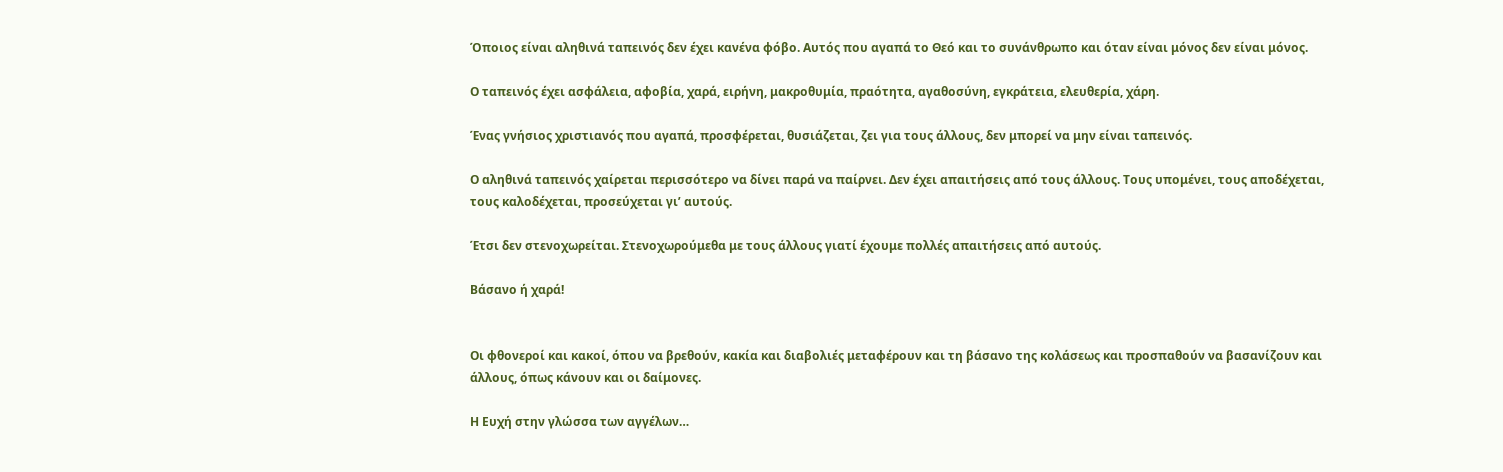Όποιος είναι αληθινά ταπεινός δεν έχει κανένα φόβο. Αυτός που αγαπά το Θεό και το συνάνθρωπο και όταν είναι μόνος δεν είναι μόνος.

Ο ταπεινός έχει ασφάλεια, αφοβία, χαρά, ειρήνη, μακροθυμία, πραότητα, αγαθοσύνη, εγκράτεια, ελευθερία, χάρη.

Ένας γνήσιος χριστιανός που αγαπά, προσφέρεται, θυσιάζεται, ζει για τους άλλους, δεν μπορεί να μην είναι ταπεινός.

Ο αληθινά ταπεινός χαίρεται περισσότερο να δίνει παρά να παίρνει. Δεν έχει απαιτήσεις από τους άλλους. Τους υπομένει, τους αποδέχεται, τους καλοδέχεται, προσεύχεται γι’ αυτούς.

Έτσι δεν στενοχωρείται. Στενοχωρούμεθα με τους άλλους γιατί έχουμε πολλές απαιτήσεις από αυτούς.

Βάσανο ή χαρά!


Οι φθονεροί και κακοί, όπου να βρεθούν, κακία και διαβολιές μεταφέρουν και τη βάσανο της κολάσεως και προσπαθούν να βασανίζουν και άλλους, όπως κάνουν και οι δαίμονες.

Η Ευχή στην γλώσσα των αγγέλων…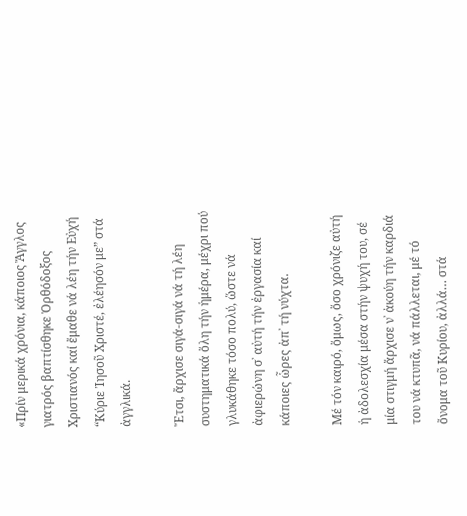«Πρίν μερικά χρόνια, κάποιος Ἄγγλος γιατρός βαπτίσθηκε Ὀρθόδοξος Χριστιανός καί ἔμαθε νά λέη τήν Εὐχή “Κύριε Ἰησοῦ Χριστέ, ἐλέησόν με” στά ἀγγλικά.

Ἔτσι, ἄρχισε σιγά-σιγά νά τή λέη συστηματικά ὅλη τήν ἡμέρα, μέχρι πού γλυκάθηκε τόσο πολύ, ὥστε νά ἀφιερώνη σ᾽ αὐτή τήν ἐργασία καί κάποιες ὧρες ἀπ᾽ τή νύχτα.

Μέ τόν καιρό, ὅμως, ὅσο χρόνιζε αὐτή ἡ ἀδολεσχία μέσα στήν ψυχή του, σέ μία στιγμή ἄρχισε ν᾽ ἀκούη τήν καρδιά του νά κτυπᾶ, νά πάλλεται, μέ τό ὄνομα τοῦ Κυρίου, ἀλλά… στά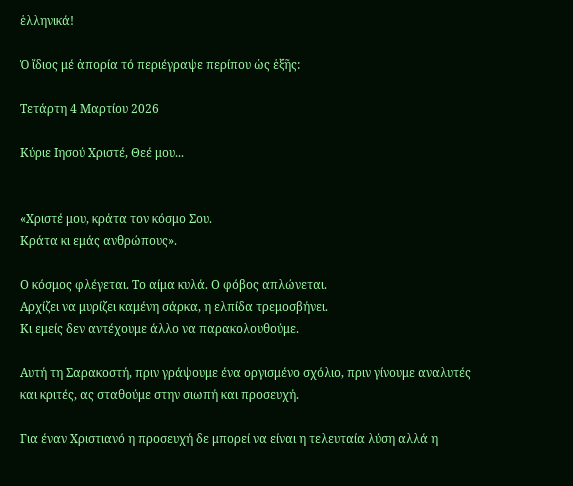ἑλληνικά!

Ὁ ἴδιος μέ ἀπορία τό περιέγραψε περίπου ὡς ἑξῆς:

Τετάρτη 4 Μαρτίου 2026

Κύριε Ιησού Χριστέ, Θεέ μου...


«Χριστέ μου, κράτα τον κόσμο Σου.
Κράτα κι εμάς ανθρώπους».

Ο κόσμος φλέγεται. Το αίμα κυλά. Ο φόβος απλώνεται.
Αρχίζει να μυρίζει καμένη σάρκα, η ελπίδα τρεμοσβήνει.
Κι εμείς δεν αντέχουμε άλλο να παρακολουθούμε.

Αυτή τη Σαρακοστή, πριν γράψουμε ένα οργισμένο σχόλιο, πριν γίνουμε αναλυτές και κριτές, ας σταθούμε στην σιωπή και προσευχή.

Για έναν Χριστιανό η προσευχή δε μπορεί να είναι η τελευταία λύση αλλά η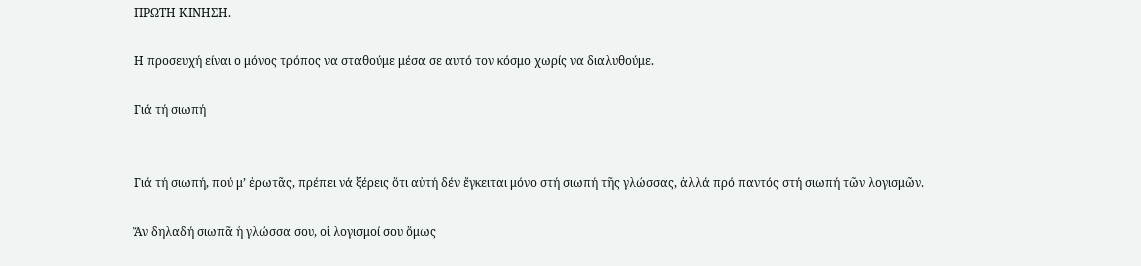ΠΡΩΤΗ ΚΙΝΗΣΗ.

Η προσευχή είναι ο μόνος τρόπος να σταθούμε μέσα σε αυτό τον κόσμο χωρίς να διαλυθούμε.

Γιά τή σιωπή


Γιά τή σιωπή, πού μ’ ἐρωτᾶς, πρέπει νά ξέρεις ὅτι αὐτή δέν ἔγκειται μόνο στή σιωπή τῆς γλώσσας, ἀλλά πρό παντός στή σιωπή τῶν λογισμῶν.

Ἄν δηλαδή σιωπᾶ ἡ γλώσσα σου, οἱ λογισμοί σου ὅμως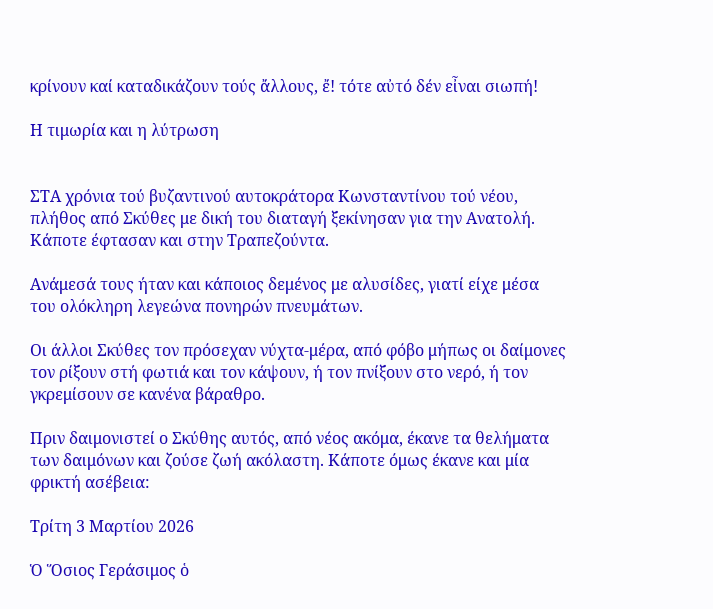κρίνουν καί καταδικάζουν τούς ἄλλους, ἔ! τότε αὐτό δέν εἶναι σιωπή!

Η τιμωρία και η λύτρωση


ΣΤΑ χρόνια τού βυζαντινού αυτοκράτορα Κωνσταντίνου τού νέου, πλήθος από Σκύθες με δική του διαταγή ξεκίνησαν για την Ανατολή. Κάποτε έφτασαν και στην Τραπεζούντα.

Ανάμεσά τους ήταν και κάποιος δεμένος με αλυσίδες, γιατί είχε μέσα του ολόκληρη λεγεώνα πονηρών πνευμάτων.

Οι άλλοι Σκύθες τον πρόσεχαν νύχτα-μέρα, από φόβο μήπως οι δαίμονες τον ρίξουν στή φωτιά και τον κάψουν, ή τον πνίξουν στο νερό, ή τον γκρεμίσουν σε κανένα βάραθρο.

Πριν δαιμονιστεί ο Σκύθης αυτός, από νέος ακόμα, έκανε τα θελήματα των δαιμόνων και ζούσε ζωή ακόλαστη. Κάποτε όμως έκανε και μία φρικτή ασέβεια:

Τρίτη 3 Μαρτίου 2026

Ὁ Ὅσιος Γεράσιμος ὁ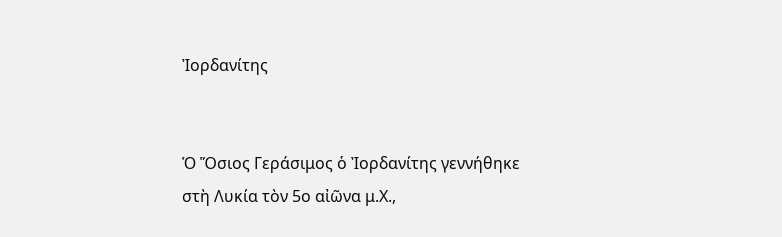Ἰορδανίτης


Ὁ Ὅσιος Γεράσιμος ὁ Ἰορδανίτης γεννήθηκε στὴ Λυκία τὸν 5ο αἰῶνα μ.Χ.,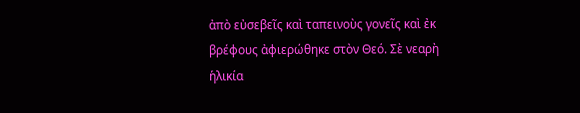ἀπὸ εὐσεβεῖς καὶ ταπεινοὺς γονεῖς καὶ ἐκ βρέφους ἀφιερώθηκε στὸν Θεό. Σὲ νεαρὴ ἡλικία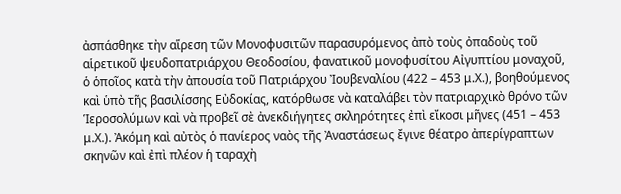ἀσπάσθηκε τὴν αἵρεση τῶν Μονοφυσιτῶν παρασυρόμενος ἀπὸ τοὺς ὀπαδοὺς τοῦ αἱρετικοῦ ψευδοπατριάρχου Θεοδοσίου, φανατικοῦ μονοφυσίτου Αἰγυπτίου μοναχοῦ, ὁ ὁποῖος κατὰ τὴν ἀπουσία τοῦ Πατριάρχου Ἰουβεναλίου (422 – 453 μ.Χ.), βοηθούμενος καὶ ὑπὸ τῆς βασιλίσσης Εὐδοκίας, κατόρθωσε νὰ καταλάβει τὸν πατριαρχικὸ θρόνο τῶν Ἱεροσολύμων καὶ νὰ προβεῖ σὲ ἀνεκδιήγητες σκληρότητες ἐπὶ εἴκοσι μῆνες (451 – 453 μ.Χ.). Ἀκόμη καὶ αὐτὸς ὁ πανίερος ναὸς τῆς Ἀναστάσεως ἔγινε θέατρο ἀπερίγραπτων σκηνῶν καὶ ἐπὶ πλέον ἡ ταραχὴ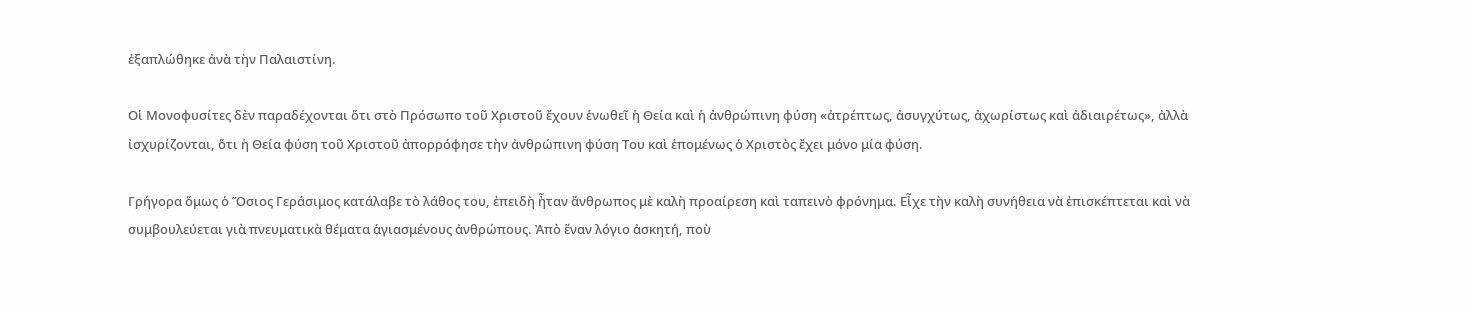ἐξαπλώθηκε ἀνὰ τὴν Παλαιστίνη.

Οἱ Μονοφυσίτες δὲν παραδέχονται ὅτι στὸ Πρόσωπο τοῦ Χριστοῦ ἔχουν ἑνωθεῖ ἡ Θεία καὶ ἡ ἀνθρώπινη φύση «ἀτρέπτως, ἀσυγχύτως, ἀχωρίστως καὶ ἀδιαιρέτως», ἀλλὰ ἰσχυρίζονται, ὅτι ἡ Θεία φύση τοῦ Χριστοῦ ἀπορρόφησε τὴν ἀνθρώπινη φύση Του καὶ ἑπομένως ὁ Χριστὸς ἔχει μόνο μία φύση.

Γρήγορα ὅμως ὁ Ὅσιος Γεράσιμος κατάλαβε τὸ λάθος του, ἐπειδὴ ἦταν ἄνθρωπος μὲ καλὴ προαίρεση καὶ ταπεινὸ φρόνημα. Εἶχε τὴν καλὴ συνήθεια νὰ ἐπισκέπτεται καὶ νὰ συμβουλεύεται γιὰ πνευματικὰ θέματα ἁγιασμένους ἀνθρώπους. Ἀπὸ ἕναν λόγιο ἀσκητή, ποὺ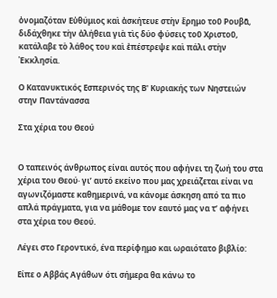ὀνομαζόταν Εὐθύμιος καὶ ἀσκήτευε στὴν ἔρημο τοῦ Ρουβᾶ, διδάχθηκε τὴν ἀλήθεια γιὰ τὶς δύο φύσεις τοῦ Χριστοῦ, κατάλαβε τὸ λάθος του καὶ ἐπέστρεψε καὶ πάλι στὴν Ἐκκλησία.

Ο Κατανυκτικός Εσπερινός της Β' Κυριακής των Νηστειών στην Παντάνασσα

Στα χέρια του Θεού


Ο ταπεινός άνθρωπος είναι αυτός που αφήνει τη ζωή του στα χέρια του Θεού· γι’ αυτό εκείνο που μας χρειάζεται είναι να αγωνιζόμαστε καθημερινά, να κάνομε άσκηση από τα πιο απλά πράγματα, για να μάθομε τον εαυτό μας να τ’ αφήνει στα χέρια του Θεού.

Λέγει στο Γεροντικό, ένα περίφημο και ωραιότατο βιβλίο:

Είπε ο Αββάς Αγάθων ότι σήμερα θα κάνω το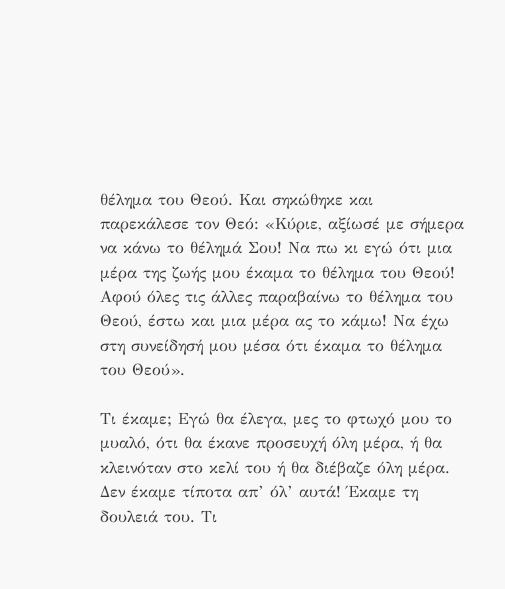θέλημα του Θεού. Και σηκώθηκε και παρεκάλεσε τον Θεό: «Κύριε, αξίωσέ με σήμερα να κάνω το θέλημά Σου! Να πω κι εγώ ότι μια μέρα της ζωής μου έκαμα το θέλημα του Θεού! Αφού όλες τις άλλες παραβαίνω το θέλημα του Θεού, έστω και μια μέρα ας το κάμω! Να έχω στη συνείδησή μου μέσα ότι έκαμα το θέλημα του Θεού».

Τι έκαμε; Εγώ θα έλεγα, μες το φτωχό μου το μυαλό, ότι θα έκανε προσευχή όλη μέρα, ή θα κλεινόταν στο κελί του ή θα διέβαζε όλη μέρα. Δεν έκαμε τίποτα απ’ όλ’ αυτά! Έκαμε τη δουλειά του. Τι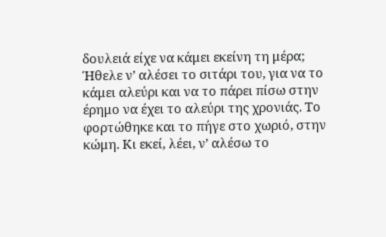δουλειά είχε να κάμει εκείνη τη μέρα; Ήθελε ν’ αλέσει το σιτάρι του, για να το κάμει αλεύρι και να το πάρει πίσω στην έρημο να έχει το αλεύρι της χρονιάς. Το φορτώθηκε και το πήγε στο χωριό, στην κώμη. Κι εκεί, λέει, ν’ αλέσω το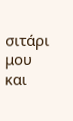σιτάρι μου και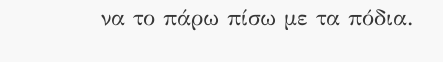να το πάρω πίσω με τα πόδια.